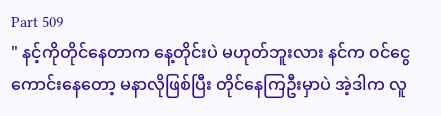Part 509
" နင့်ကိုတိုင်နေတာက နေ့တိုင်းပဲ မဟုတ်ဘူးလား နင်က ၀င်ငွေကောင်းနေတော့ မနာလိုဖြစ်ပြီး တိုင်နေကြဦးမှာပဲ အဲ့ဒါက လူ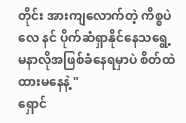တိုင်း အားကျလောက်တဲ့ ကိစ္စပဲလေ နင် ပိုက်ဆံရှာနိုင်နေသရွေ့ မနာလိုအဖြစ်ခံနေရမှာပဲ စိတ်ထဲထားမနေနဲ့ "
ရှောင်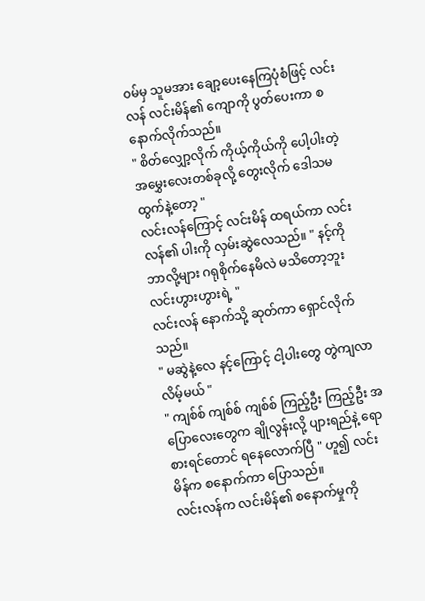၀မ်မှ သူမအား ချော့ပေးနေကြပုံစံဖြင့် လင်းလန် လင်းမိန်၏ ကျောကို ပွတ်ပေးကာ စနောက်လိုက်သည်။
" စိတ်လျှော့လိုက် ကိုယ့်ကိုယ်ကို ပေါ့ပါးတဲ့ အမွှေးလေးတစ်ခုလို့ တွေးလိုက် ဒေါသမထွက်နဲ့တော့ "
လင်းလန်ကြောင့် လင်းမိန် ထရယ်ကာ လင်းလန်၏ ပါးကို လှမ်းဆွဲလေသည်။ " နင့်ကို ဘာလို့များ ဂရုစိုက်နေမိလဲ မသိတော့ဘူး လင်းဟွားဟွားရဲ့ "
လင်းလန် နောက်သို့ ဆုတ်ကာ ရှောင်လိုက်သည်။
" မဆွဲနဲ့လေ နင့်ကြောင့် ငါ့ပါးတွေ တွဲကျလာလိမ့်မယ် "
" ကျစ်စ် ကျစ်စ် ကျစ်စ် ကြည့်ဦး ကြည့်ဦး အပြောလေးတွေက ချိုလွန်းလို့ ပျားရည်နဲ့ ရောစားရင်တောင် ရနေလောက်ပြီ " ဟူ၍ လင်းမိန်က စနောက်ကာ ပြောသည်။
လင်းလန်က လင်းမိန်၏ စနောက်မှုကို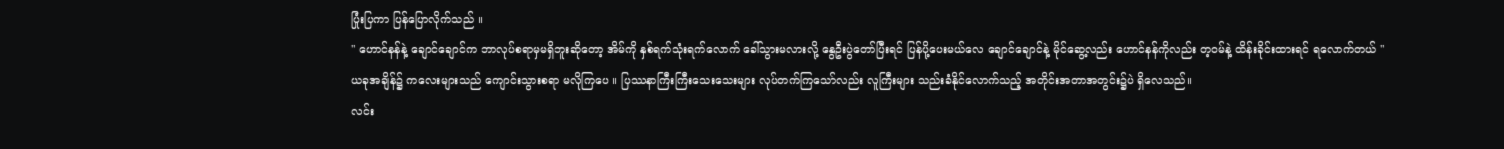ပြုံးပြကာ ပြန်ပြောလိုက်သည် ။
" ဟောင်နန်နဲ့ ချောင်ချောင်က ဘာလုပ်စရာမှမရှိဘူးဆိုတော့ အိမ်ကို နှစ်ရက်သုံးရက်လောက် ခေါ်သွားမလားလို့ နွေဦးပွဲတော်ပြီးရင် ပြန်ပို့ပေးမယ်လေ ချောင်ချောင်နဲ့ မိုင်ဆွေ့လည်း ဟောင်နန်ကိုလည်း တ့၀မ်နဲ့ ထိန်းခိုင်းထားရင် ရလောက်တယ် "
ယခုအချိန်၌ ကလေးများသည် ကျောင်းသွားစရာ မလိုကြပေ ။ ပြဿနာကြီးကြီးသေးသေးများ လုပ်တက်ကြသော်လည်း လူကြီးများ သည်းခံနိုင်လောက်သည့် အတိုင်းအတာအတွင်း၌ပဲ ရှိလေသည်။
လင်း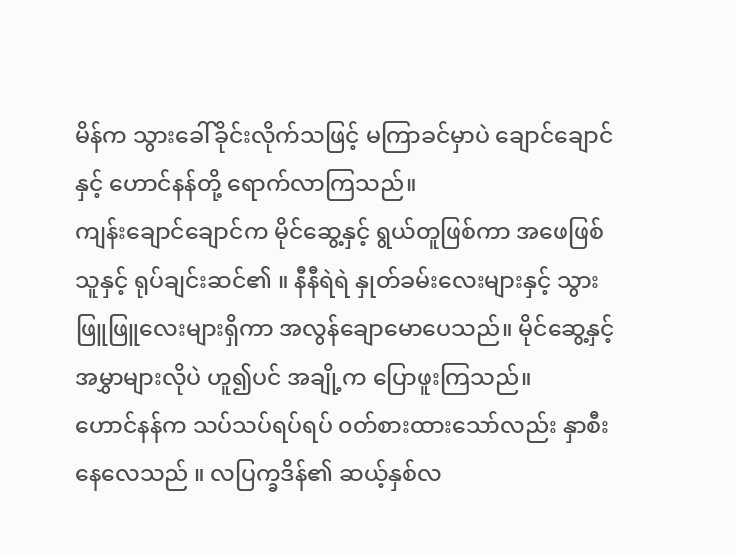မိန်က သွားခေါ်ခိုင်းလိုက်သဖြင့် မကြာခင်မှာပဲ ချောင်ချောင်နှင့် ဟောင်နန်တို့ ရောက်လာကြသည်။
ကျန်းချောင်ချောင်က မိုင်ဆွေ့နှင့် ရွယ်တူဖြစ်ကာ အဖေဖြစ်သူနှင့် ရုပ်ချင်းဆင်၏ ။ နီနီရဲရဲ နှုတ်ခမ်းလေးများနှင့် သွားဖြူဖြူလေးများရှိကာ အလွန်ချောမောပေသည်။ မိုင်ဆွေ့နှင့် အမွှာများလိုပဲ ဟူ၍ပင် အချို့က ပြောဖူးကြသည်။
ဟောင်နန်က သပ်သပ်ရပ်ရပ် ၀တ်စားထားသော်လည်း နှာစီးနေလေသည် ။ လပြက္ခဒိန်၏ ဆယ့်နှစ်လ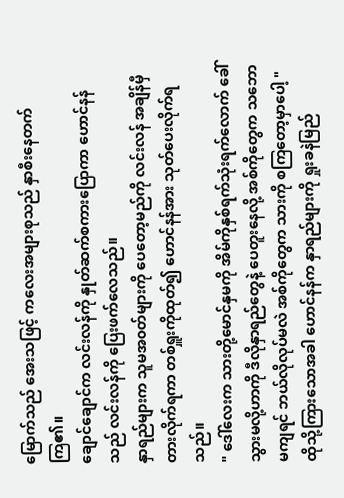မြောက်သည် အေးသဖြင့် ကလေးအများစုသည် နှာစီးနေတက်ကြ၏။
ချောင်ချောင်က လင်းလန်ကို နှုတ်ဆက်စကားပြောကာ ဟောင်နန်သည် လင်းလန်ကို ပြေးဖက်လေသည်။
နှာရည်များက သူမအ၀တ်များကို ပေတော့မည်ကို လင်းလန် အချိန်မှီ တားလိုက်ရကာ တစ်ရှူးကိုထုတ်၍ ဟောင်နန်အား သုတ်ပေးလိုက်ရသည်။
" ဒေါ်လေးက သားတို့မောင်နှမကို အိမ်ကိုနှစ်ရက်သုံးရက်လောက် ခေါ်သွားမလို့ဟာကို ဒီလိုနှာရည်တွေနဲ့ ပေတူးနေလို့ အစ်ကိုတွေက သဘောမကျရင် ဘယ်လိုလုပ်မလဲ အစ်ကိုတွေက သားကို စကြတော့မှာပေါ့ "
ထိုသို့ကြားသောအခါ ဟောင်နန်က နှာရည်များကို ရှုးခနဲမြည်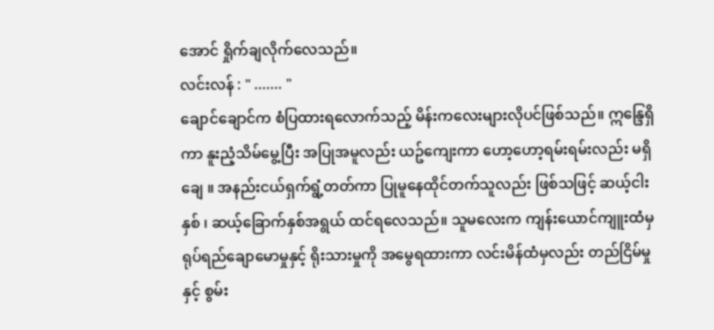အောင် ရှိုက်ချလိုက်လေသည်။
လင်းလန် : " ....... "
ချောင်ချောင်က စံပြထားရလောက်သည့် မိန်းကလေးများလိုပင်ဖြစ်သည်။ ဣန္ဒြေရှိကာ နူးညံ့သိမ်မွေ့ပြီး အပြုအမူလည်း ယဥ်ကျေးကာ ဟော့ဟော့ရမ်းရမ်းလည်း မရှိချေ ။ အနည်းငယ်ရှက်ရွံ့တတ်ကာ ပြုမူနေထိုင်တက်သူလည်း ဖြစ်သဖြင့် ဆယ့်ငါးနှစ် ၊ ဆယ့်ခြောက်နှစ်အရွယ် ထင်ရလေသည်။ သူမလေးက ကျန်းယောင်ကျူးထံမှ ရုပ်ရည်ချောမောမှုနှင့် ရိုးသားမှုကို အမွေရထားကာ လင်းမိန်ထံမှလည်း တည်ငြိမ်မှုနှင့် စွမ်း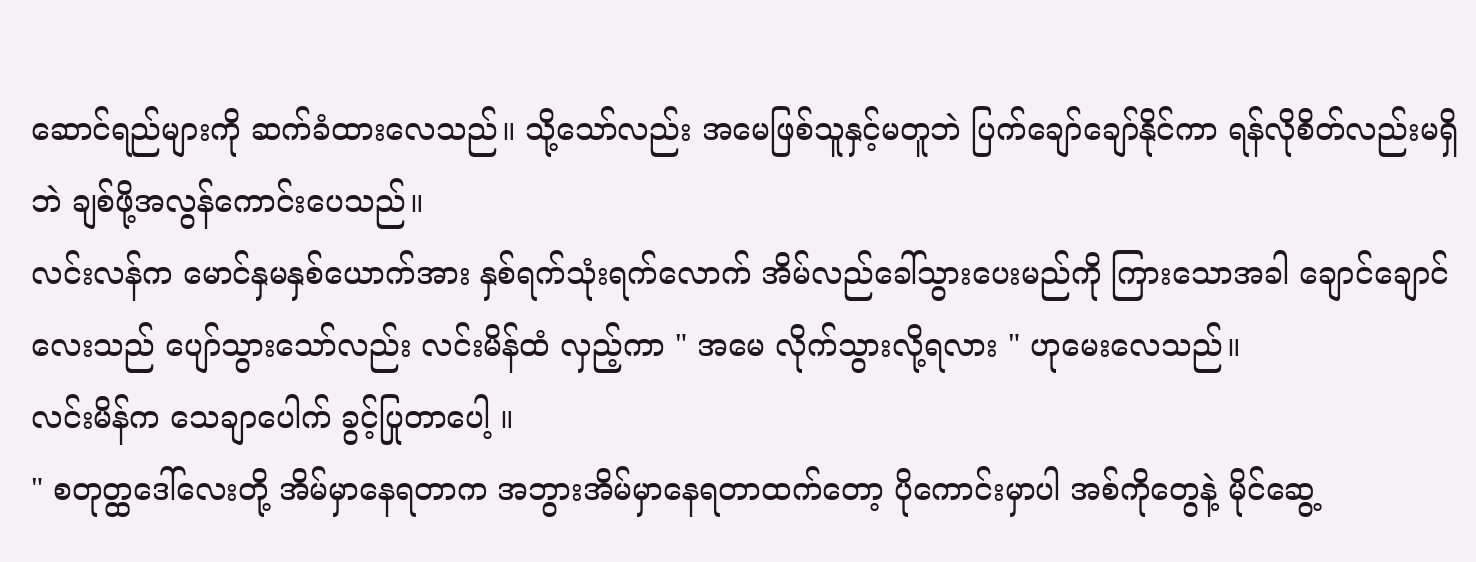ဆောင်ရည်များကို ဆက်ခံထားလေသည်။ သို့သော်လည်း အမေဖြစ်သူနှင့်မတူဘဲ ပြက်ချော်ချော်နိုင်ကာ ရန်လိုစိတ်လည်းမရှိဘဲ ချစ်ဖို့အလွန်ကောင်းပေသည်။
လင်းလန်က မောင်နှမနှစ်ယောက်အား နှစ်ရက်သုံးရက်လောက် အိမ်လည်ခေါ်သွားပေးမည်ကို ကြားသောအခါ ချောင်ချောင်လေးသည် ပျော်သွားသော်လည်း လင်းမိန်ထံ လှည့်ကာ " အမေ လိုက်သွားလို့ရလား " ဟုမေးလေသည်။
လင်းမိန်က သေချာပေါက် ခွင့်ပြုတာပေါ့ ။
" စတုတ္ထဒေါ်လေးတို့ အိမ်မှာနေရတာက အဘွားအိမ်မှာနေရတာထက်တော့ ပိုကောင်းမှာပါ အစ်ကိုတွေနဲ့ မိုင်ဆွေ့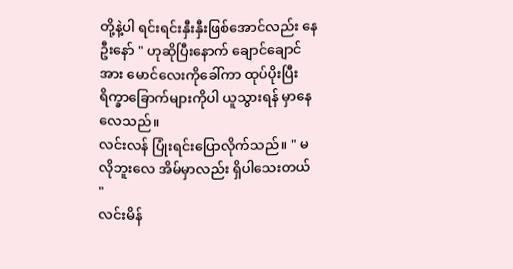တို့နဲ့ပါ ရင်းရင်းနှီးနှီးဖြစ်အောင်လည်း နေဦးနော် " ဟုဆိုပြီးနောက် ချောင်ချောင်အား မောင်လေးကိုခေါ်ကာ ထုပ်ပိုးပြီး ရိက္ခာခြောက်များကိုပါ ယူသွားရန် မှာနေလေသည်။
လင်းလန် ပြုံးရင်းပြောလိုက်သည်။ " မလိုဘူးလေ အိမ်မှာလည်း ရှိပါသေးတယ် "
လင်းမိန်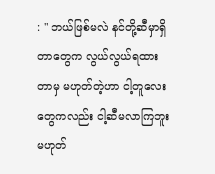: " ဘယ်ဖြစ်မလဲ နင်တို့ဆီမှာရှိတာတွေက လွယ်လွယ်ရထားတာမှ မဟုတ်တဲ့ဟာ ငါ့တူလေးတွေကလည်း ငါ့ဆီမလာကြဘူး မဟုတ်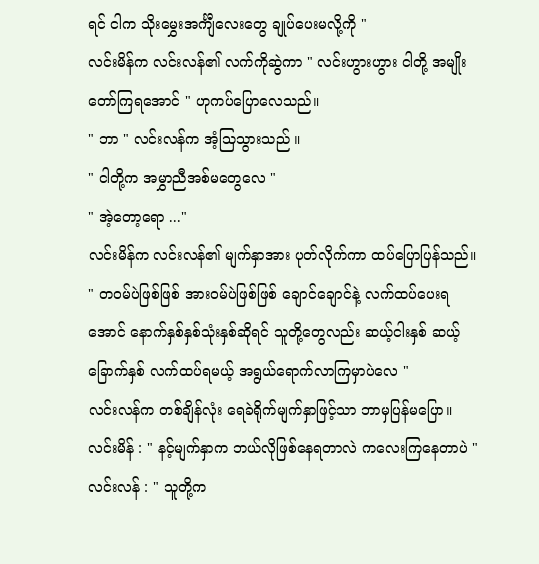ရင် ငါက သိုးမွှေးအင်္ကျီလေးတွေ ချုပ်ပေးမလို့ကို "
လင်းမိန်က လင်းလန်၏ လက်ကိုဆွဲကာ " လင်းဟွားဟွား ငါတို့ အမျိုးတော်ကြရအောင် " ဟုကပ်ပြောလေသည်။
" ဘာ " လင်းလန်က အံ့သြသွားသည် ။
" ငါတို့က အမွှာညီအစ်မတွေလေ "
" အဲ့တော့ရော ..."
လင်းမိန်က လင်းလန်၏ မျက်နှာအား ပုတ်လိုက်ကာ ထပ်ပြောပြန်သည်။
" တ၀မ်ပဲဖြစ်ဖြစ် အား၀မ်ပဲဖြစ်ဖြစ် ချောင်ချောင်နဲ့ လက်ထပ်ပေးရအောင် နောက်နှစ်နှစ်သုံးနှစ်ဆိုရင် သူတို့တွေလည်း ဆယ့်ငါးနှစ် ဆယ့်ခြောက်နှစ် လက်ထပ်ရမယ့် အရွယ်ရောက်လာကြမှာပဲလေ "
လင်းလန်က တစ်ချိန်လုံး ရေခဲရိုက်မျက်နှာဖြင့်သာ ဘာမှပြန်မပြော။
လင်းမိန် : " နင့်မျက်နှာက ဘယ်လိုဖြစ်နေရတာလဲ ကလေးကြနေတာပဲ "
လင်းလန် : " သူတို့က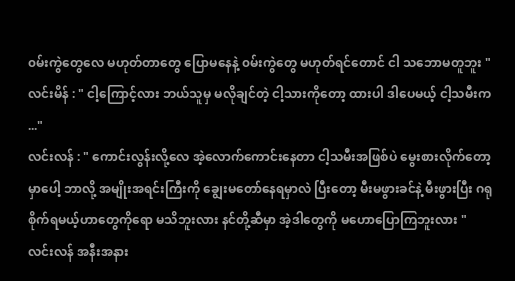၀မ်းကွဲတွေလေ မဟုတ်တာတွေ ပြောမနေနဲ့ ၀မ်းကွဲတွေ မဟုတ်ရင်တောင် ငါ သဘောမတူဘူး "
လင်းမိန် : " ငါ့ကြောင့်လား ဘယ်သူမှ မလိုချင်တဲ့ ငါ့သားကိုတော့ ထားပါ ဒါပေမယ့် ငါ့သမီးက ..."
လင်းလန် : " ကောင်းလွန်းလို့လေ အဲ့လောက်ကောင်းနေတာ ငါ့သမီးအဖြစ်ပဲ မွေးစားလိုက်တော့မှာပေါ့ ဘာလို့ အမျိုးအရင်းကြီးကို ချွေးမတော်နေရမှာလဲ ပြီးတော့ မီးမဖွားခင်နဲ့ မီးဖွားပြီး ဂရုစိုက်ရမယ့်ဟာတွေကိုရော မသိဘူးလား နင်တို့ဆီမှာ အဲ့ဒါတွေကို မဟောပြောကြဘူးလား "
လင်းလန် အနီးအနား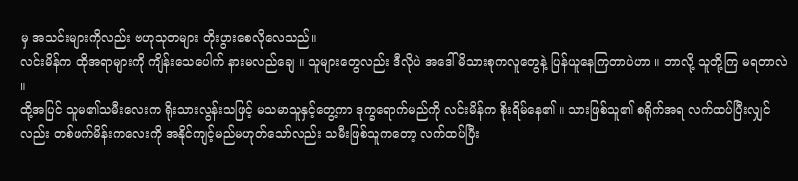မှ အသင်းများကိုလည်း ဗဟုသုတများ တိုးပွားစေလိုလေသည်။
လင်းမိန်က ထိုအရာများကို ကျိန်းသေပေါက် နားမလည်ချေ ။ သူများတွေလည်း ဒီလိုပဲ အဒေါ်မိသားစုကလူတွေနဲ့ ပြန်ယူနေကြတာပဲဟာ ။ ဘာလို့ သူတို့ကြ မရတာလဲ ။
ထို့အပြင် သူမ၏သမီးလေးက ရိုးသားလွန်းသဖြင့် မသမာသူနှင့်တွေ့ကာ ဒုက္ခရောက်မည်ကို လင်းမိန်က စိုးရိမ်နေ၏ ။ သားဖြစ်သူ၏ စရိုက်အရ လက်ထပ်ပြီးလျှင်လည်း တစ်ဖက်မိန်းကလေးကို အနိုင်ကျင့်မည်မဟုတ်သော်လည်း သမီးဖြစ်သူကတော့ လက်ထပ်ပြီး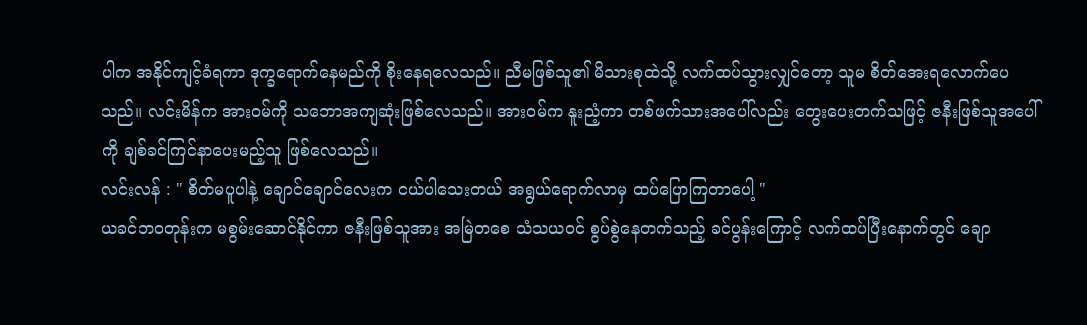ပါက အနိုင်ကျင့်ခံရကာ ဒုက္ခရောက်နေမည်ကို စိုးနေရလေသည်။ ညီမဖြစ်သူ၏ မိသားစုထဲသို့ လက်ထပ်သွားလျှင်တော့ သူမ စိတ်အေးရလောက်ပေသည်။ လင်းမိန်က အား၀မ်ကို သဘောအကျဆုံးဖြစ်လေသည်။ အား၀မ်က နူးညံ့ကာ တစ်ဖက်သားအပေါ်လည်း တွေးပေးတက်သဖြင့် ဇနီးဖြစ်သူအပေါ်ကို ချစ်ခင်ကြင်နာပေးမည့်သူ ဖြစ်လေသည်။
လင်းလန် : " စိတ်မပူပါနဲ့ ချောင်ချောင်လေးက ငယ်ပါသေးတယ် အရွယ်ရောက်လာမှ ထပ်ပြောကြတာပေါ့ "
ယခင်ဘ၀တုန်းက မစွမ်းဆောင်နိုင်ကာ ဇနီးဖြစ်သူအား အမြဲတစေ သံသယ၀င် စွပ်စွဲနေတက်သည့် ခင်ပွန်းကြောင့် လက်ထပ်ပြီးနောက်တွင် ချော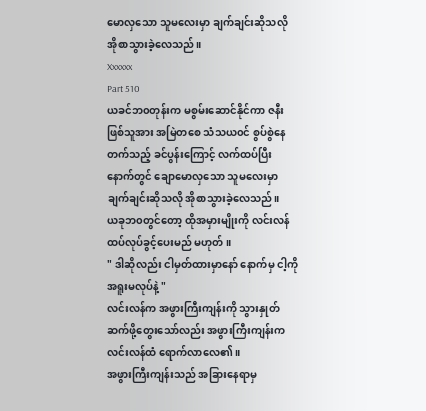မောလှသော သူမလေးမှာ ချက်ချင်းဆိုသလို အိုစာသွားခဲ့လေသည်။
Xxxxxx
Part 510
ယခင်ဘ၀တုန်းက မစွမ်းဆောင်နိုင်ကာ ဇနီးဖြစ်သူအား အမြဲတစေ သံသယ၀င် စွပ်စွဲနေတက်သည့် ခင်ပွန်းကြောင့် လက်ထပ်ပြီးနောက်တွင် ချောမောလှသော သူမလေးမှာ ချက်ချင်းဆိုသလို အိုစာသွားခဲ့လေသည်။
ယခုဘ၀တွင်တော့ ထိုအမှားမျိုးကို လင်းလန် ထပ်လုပ်ခွင့်ပေးမည် မဟုတ် ။
" ဒါဆိုလည်း ငါမှတ်ထားမှာနော် နောက်မှ ငါ့ကို အရူးမလုပ်နဲ့ "
လင်းလန်က အဖွားကြီးကျန်းကို သွားနှုတ်ဆက်ဖို့တွေးသော်လည်း အဖွားကြီးကျန်းက လင်းလန်ထံ ရောက်လာလေ၏ ။
အဖွားကြီးကျန်းသည် အခြားနေရာမှ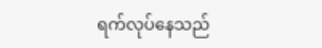ရက်လုပ်နေသည်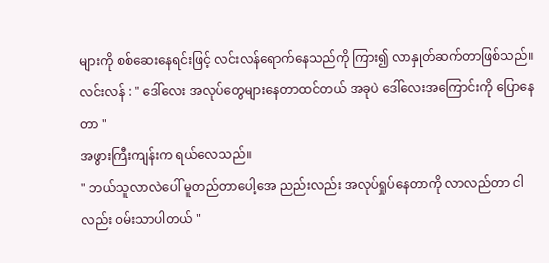များကို စစ်ဆေးနေရင်းဖြင့် လင်းလန်ရောက်နေသည်ကို ကြား၍ လာနှုတ်ဆက်တာဖြစ်သည်။
လင်းလန် : " ဒေါ်လေး အလုပ်တွေများနေတာထင်တယ် အခုပဲ ဒေါ်လေးအကြောင်းကို ပြောနေတာ "
အဖွားကြီးကျန်းက ရယ်လေသည်။
" ဘယ်သူလာလဲပေါ် မူတည်တာပေါ့အေ ညည်းလည်း အလုပ်ရှုပ်နေတာကို လာလည်တာ ငါလည်း ၀မ်းသာပါတယ် "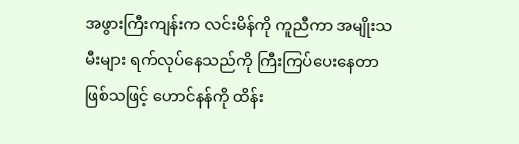အဖွားကြီးကျန်းက လင်းမိန်ကို ကူညီကာ အမျိုးသမီးများ ရက်လုပ်နေသည်ကို ကြီးကြပ်ပေးနေတာဖြစ်သဖြင့် ဟောင်နန်ကို ထိန်း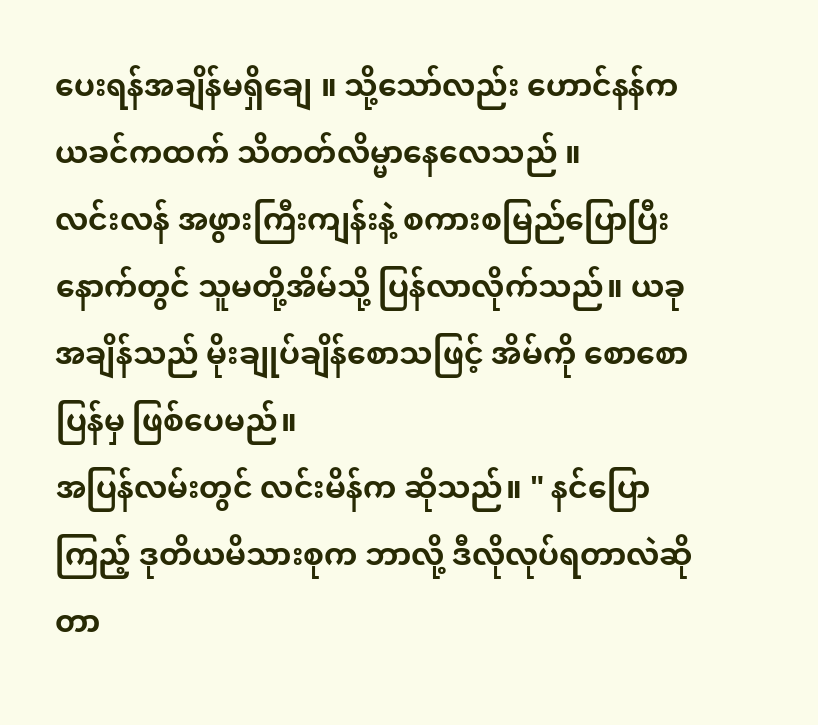ပေးရန်အချိန်မရှိချေ ။ သို့သော်လည်း ဟောင်နန်က ယခင်ကထက် သိတတ်လိမ္မာနေလေသည် ။
လင်းလန် အဖွားကြီးကျန်းနဲ့ စကားစမြည်ပြောပြီးနောက်တွင် သူမတို့အိမ်သို့ ပြန်လာလိုက်သည်။ ယခုအချိန်သည် မိုးချုပ်ချိန်စောသဖြင့် အိမ်ကို စောစောပြန်မှ ဖြစ်ပေမည်။
အပြန်လမ်းတွင် လင်းမိန်က ဆိုသည်။ " နင်ပြောကြည့် ဒုတိယမိသားစုက ဘာလို့ ဒီလိုလုပ်ရတာလဲဆိုတာ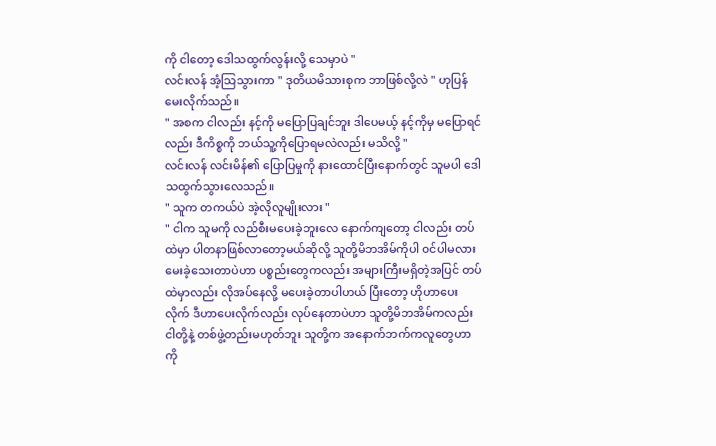ကို ငါတော့ ဒေါသထွက်လွန်းလို့ သေမှာပဲ "
လင်းလန် အံ့သြသွားကာ " ဒုတိယမိသားစုက ဘာဖြစ်လို့လဲ " ဟုပြန်မေးလိုက်သည်။
" အစက ငါလည်း နင့်ကို မပြောပြချင်ဘူး ဒါပေမယ့် နင့်ကိုမှ မပြောရင်လည်း ဒီကိစ္စကို ဘယ်သူ့ကိုပြောရမလဲလည်း မသိလို့ "
လင်းလန် လင်းမိန်၏ ပြောပြမှုကို နားထောင်ပြီးနောက်တွင် သူမပါ ဒေါသထွက်သွားလေသည်။
" သူက တကယ်ပဲ အဲ့လိုလူမျိုးလား "
" ငါက သူမကို လည်စီးမပေးခဲ့ဘူးလေ နောက်ကျတော့ ငါလည်း တပ်ထဲမှာ ပါတနာဖြစ်လာတော့မယ်ဆိုလို့ သူတို့မိဘအိမ်ကိုပါ ၀င်ပါမလားမေးခဲ့သေးတာပဲဟာ ပစ္စည်းတွေကလည်း အများကြီးမရှိတဲ့အပြင် တပ်ထဲမှာလည်း လိုအပ်နေလို့ မပေးခဲ့တာပါဟယ် ပြီးတော့ ဟိုဟာပေးလိုက် ဒီဟာပေးလိုက်လည်း လုပ်နေတာပဲဟာ သူတို့မိဘအိမ်ကလည်း ငါတို့နဲ့ တစ်ဖွဲ့တည်းမဟုတ်ဘူး သူတို့က အနောက်ဘက်ကလူတွေဟာကို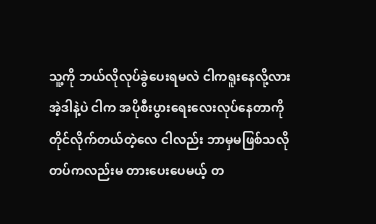သူ့ကို ဘယ်လိုလုပ်ခွဲပေးရမလဲ ငါကရူးနေလို့လား အဲ့ဒါနဲ့ပဲ ငါက အပိုစီးပွားရေးလေးလုပ်နေတာကို တိုင်လိုက်တယ်တဲ့လေ ငါလည်း ဘာမှမဖြစ်သလို တပ်ကလည်းမ တားပေးပေမယ့် တ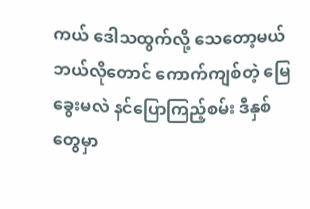ကယ် ဒေါသထွက်လို့ သေတော့မယ် ဘယ်လိုတောင် ကောက်ကျစ်တဲ့ မြေခွေးမလဲ နင်ပြောကြည့်စမ်း ဒီနှစ်တွေမှာ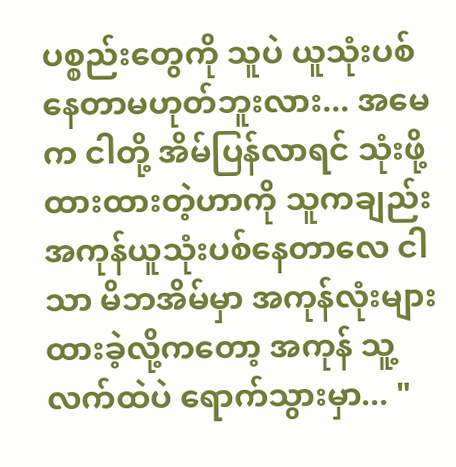ပစ္စည်းတွေကို သူပဲ ယူသုံးပစ်နေတာမဟုတ်ဘူးလား... အမေက ငါတို့ အိမ်ပြန်လာရင် သုံးဖို့ထားထားတဲ့ဟာကို သူကချည်း အကုန်ယူသုံးပစ်နေတာလေ ငါသာ မိဘအိမ်မှာ အကုန်လုံးများထားခဲ့လို့ကတော့ အကုန် သူ့လက်ထဲပဲ ရောက်သွားမှာ... "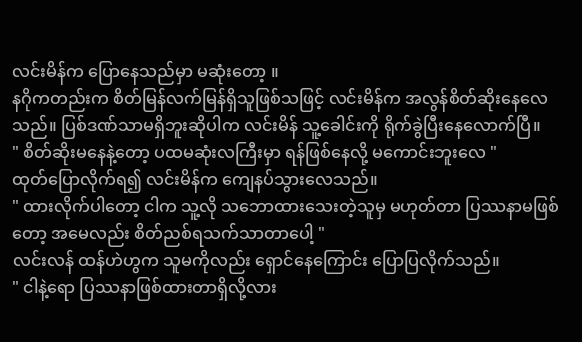လင်းမိန်က ပြောနေသည်မှာ မဆုံးတော့ ။
နဂိုကတည်းက စိတ်မြန်လက်မြန်ရှိသူဖြစ်သဖြင့် လင်းမိန်က အလွန်စိတ်ဆိုးနေလေသည်။ ပြစ်ဒဏ်သာမရှိဘူးဆိုပါက လင်းမိန် သူ့ခေါင်းကို ရိုက်ခွဲပြီးနေလောက်ပြီ။
" စိတ်ဆိုးမနေနဲ့တော့ ပထမဆုံးလကြီးမှာ ရန်ဖြစ်နေလို့ မကောင်းဘူးလေ "
ထုတ်ပြောလိုက်ရ၍ လင်းမိန်က ကျေနပ်သွားလေသည်။
" ထားလိုက်ပါတော့ ငါက သူ့လို သဘောထားသေးတဲ့သူမှ မဟုတ်တာ ပြဿနာမဖြစ်တော့ အမေလည်း စိတ်ညစ်ရသက်သာတာပေါ့ "
လင်းလန် ထန်ဟဲဟွက သူမကိုလည်း ရှောင်နေကြောင်း ပြောပြလိုက်သည်။
" ငါနဲ့ရော ပြဿနာဖြစ်ထားတာရှိလို့လား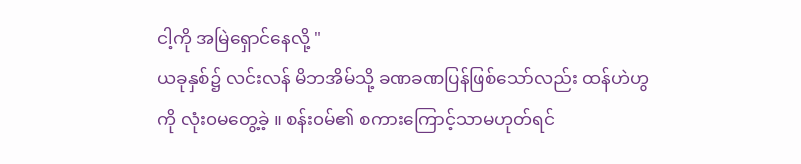ငါ့ကို အမြဲရှောင်နေလို့ "
ယခုနှစ်၌ လင်းလန် မိဘအိမ်သို့ ခဏခဏပြန်ဖြစ်သော်လည်း ထန်ဟဲဟွကို လုံး၀မတွေ့ခဲ့ ။ စန်း၀မ်၏ စကားကြောင့်သာမဟုတ်ရင်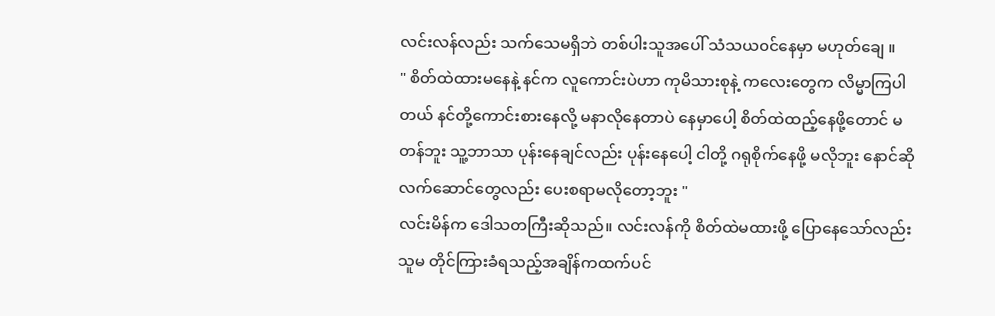လင်းလန်လည်း သက်သေမရှိဘဲ တစ်ပါးသူအပေါ် သံသယ၀င်နေမှာ မဟုတ်ချေ ။
" စိတ်ထဲထားမနေနဲ့ နင်က လူကောင်းပဲဟာ ကုမိသားစုနဲ့ ကလေးတွေက လိမ္မာကြပါတယ် နင်တို့ကောင်းစားနေလို့ မနာလိုနေတာပဲ နေမှာပေါ့ စိတ်ထဲထည့်နေဖို့တောင် မတန်ဘူး သူ့ဘာသာ ပုန်းနေချင်လည်း ပုန်းနေပေါ့ ငါတို့ ဂရုစိုက်နေဖို့ မလိုဘူး နောင်ဆို လက်ဆောင်တွေလည်း ပေးစရာမလိုတော့ဘူး "
လင်းမိန်က ဒေါသတကြီးဆိုသည်။ လင်းလန်ကို စိတ်ထဲမထားဖို့ ပြောနေသော်လည်း သူမ တိုင်ကြားခံရသည့်အချိန်ကထက်ပင်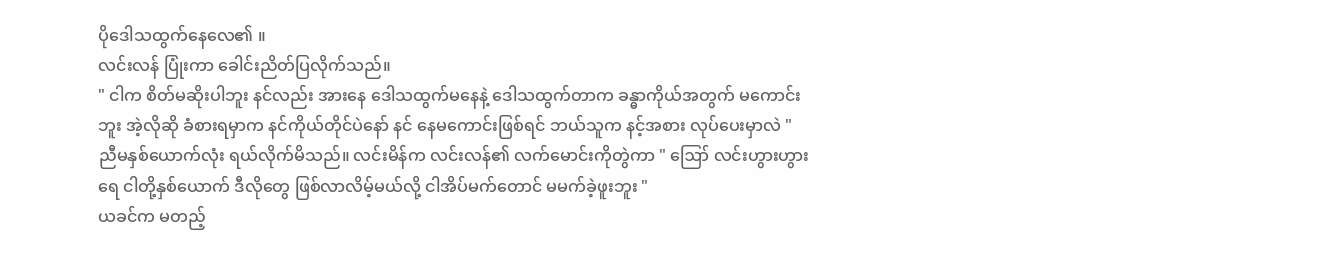ပိုဒေါသထွက်နေလေ၏ ။
လင်းလန် ပြုံးကာ ခေါင်းညိတ်ပြလိုက်သည်။
" ငါက စိတ်မဆိုးပါဘူး နင်လည်း အားနေ ဒေါသထွက်မနေနဲ့ ဒေါသထွက်တာက ခန္ဓာကိုယ်အတွက် မကောင်းဘူး အဲ့လိုဆို ခံစားရမှာက နင်ကိုယ်တိုင်ပဲနော် နင် နေမကောင်းဖြစ်ရင် ဘယ်သူက နင့်အစား လုပ်ပေးမှာလဲ "
ညီမနှစ်ယောက်လုံး ရယ်လိုက်မိသည်။ လင်းမိန်က လင်းလန်၏ လက်မောင်းကိုတွဲကာ " ဪ လင်းဟွားဟွားရေ ငါတို့နှစ်ယောက် ဒီလိုတွေ ဖြစ်လာလိမ့်မယ်လို့ ငါအိပ်မက်တောင် မမက်ခဲ့ဖူးဘူး "
ယခင်က မတည့်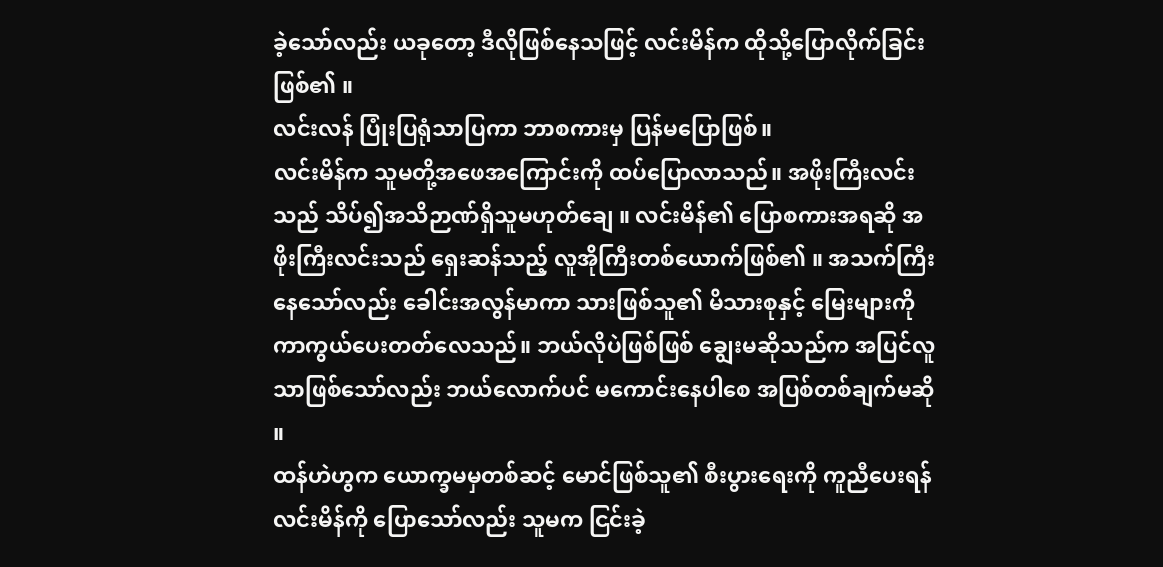ခဲ့သော်လည်း ယခုတော့ ဒီလိုဖြစ်နေသဖြင့် လင်းမိန်က ထိုသို့ပြောလိုက်ခြင်းဖြစ်၏ ။
လင်းလန် ပြုံးပြရုံသာပြကာ ဘာစကားမှ ပြန်မပြောဖြစ်။
လင်းမိန်က သူမတို့အဖေအကြောင်းကို ထပ်ပြောလာသည်။ အဖိုးကြီးလင်းသည် သိပ်၍အသိဉာဏ်ရှိသူမဟုတ်ချေ ။ လင်းမိန်၏ ပြောစကားအရဆို အဖိုးကြီးလင်းသည် ရှေးဆန်သည့် လူအိုကြီးတစ်ယောက်ဖြစ်၏ ။ အသက်ကြီးနေသော်လည်း ခေါင်းအလွန်မာကာ သားဖြစ်သူ၏ မိသားစုနှင့် မြေးများကို ကာကွယ်ပေးတတ်လေသည်။ ဘယ်လိုပဲဖြစ်ဖြစ် ချွေးမဆိုသည်က အပြင်လူသာဖြစ်သော်လည်း ဘယ်လောက်ပင် မကောင်းနေပါစေ အပြစ်တစ်ချက်မဆို ။
ထန်ဟဲဟွက ယောက္ခမမှတစ်ဆင့် မောင်ဖြစ်သူ၏ စီးပွားရေးကို ကူညီပေးရန် လင်းမိန်ကို ပြောသော်လည်း သူမက ငြင်းခဲ့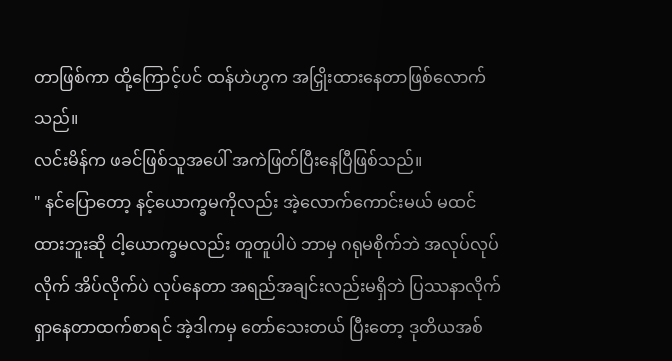တာဖြစ်ကာ ထို့ကြောင့်ပင် ထန်ဟဲဟွက အငြှိုးထားနေတာဖြစ်လောက်သည်။
လင်းမိန်က ဖခင်ဖြစ်သူအပေါ် အကဲဖြတ်ပြီးနေပြီဖြစ်သည်။
" နင်ပြောတော့ နင့်ယောက္ခမကိုလည်း အဲ့လောက်ကောင်းမယ် မထင်ထားဘူးဆို ငါ့ယောက္ခမလည်း တူတူပါပဲ ဘာမှ ဂရုမစိုက်ဘဲ အလုပ်လုပ်လိုက် အိပ်လိုက်ပဲ လုပ်နေတာ အရည်အချင်းလည်းမရှိဘဲ ပြဿနာလိုက်ရှာနေတာထက်စာရင် အဲ့ဒါကမှ တော်သေးတယ် ပြီးတော့ ဒုတိယအစ်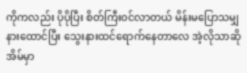ကိုကလည်း ပိုပိုပြီး စိတ်ကြီး၀င်လာတယ် မိန်းမပြောသမျှ နားထောင်ပြီး သွေးနားထင်ရောက်နေတာလေ အဲ့လိုသာဆို အိမ်မှာ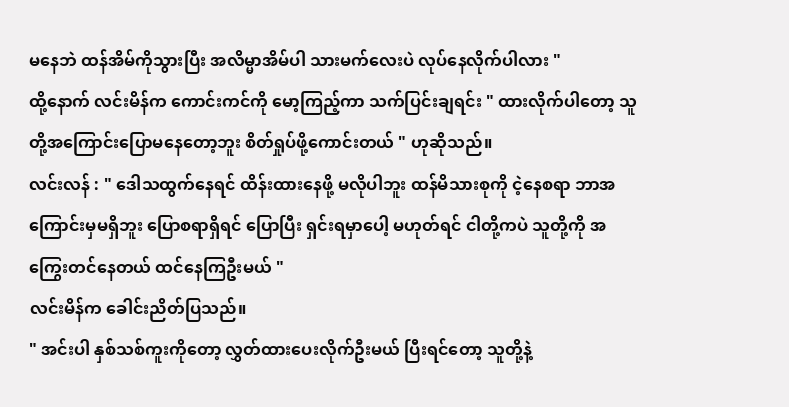မနေဘဲ ထန်အိမ်ကိုသွားပြီး အလိမ္မာအိမ်ပါ သားမက်လေးပဲ လုပ်နေလိုက်ပါလား "
ထို့နောက် လင်းမိန်က ကောင်းကင်ကို မော့ကြည့်ကာ သက်ပြင်းချရင်း " ထားလိုက်ပါတော့ သူတို့အကြောင်းပြောမနေတော့ဘူး စိတ်ရှုပ်ဖို့ကောင်းတယ် " ဟုဆိုသည်။
လင်းလန် : " ဒေါသထွက်နေရင် ထိန်းထားနေဖို့ မလိုပါဘူး ထန်မိသားစုကို ငဲ့နေစရာ ဘာအကြောင်းမှမရှိဘူး ပြောစရာရှိရင် ပြောပြီး ရှင်းရမှာပေါ့ မဟုတ်ရင် ငါတို့ကပဲ သူတို့ကို အကြွေးတင်နေတယ် ထင်နေကြဦးမယ် "
လင်းမိန်က ခေါင်းညိတ်ပြသည်။
" အင်းပါ နှစ်သစ်ကူးကိုတော့ လွှတ်ထားပေးလိုက်ဦးမယ် ပြီးရင်တော့ သူတို့နဲ့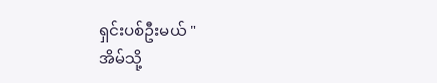ရှင်းပစ်ဦးမယ် "
အိမ်သို့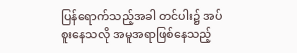ပြန်ရောက်သည့်အခါ တင်ပါး၌ အပ်စူးနေသလို အမူအရာဖြစ်နေသည့်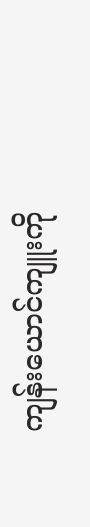ကျန်းယောင်ကျူးကို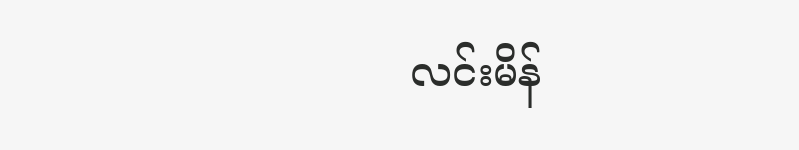လင်းမိန်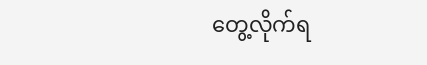တွေ့လိုက်ရ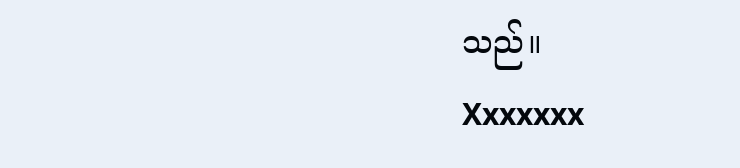သည်။
Xxxxxxx